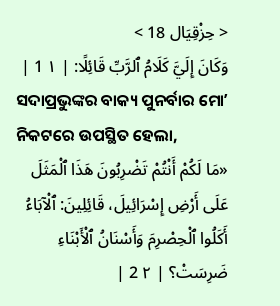< حِزْقِيَال 18 >
وَكَانَ إِلَيَّ كَلَامُ ٱلرَّبِّ قَائِلًا: | ١ 1 |
ସଦାପ୍ରଭୁଙ୍କର ବାକ୍ୟ ପୁନର୍ବାର ମୋʼ ନିକଟରେ ଉପସ୍ଥିତ ହେଲା,
«مَا لَكُمْ أَنْتُمْ تَضْرِبُونَ هَذَا ٱلْمَثَلَ عَلَى أَرْضِ إِسْرَائِيلَ، قَائِلِينَ: ٱلْآبَاءُ أَكَلُوا ٱلْحِصْرِمَ وَأَسْنَانُ ٱلْأَبْنَاءِ ضَرِسَتْ؟ | ٢ 2 |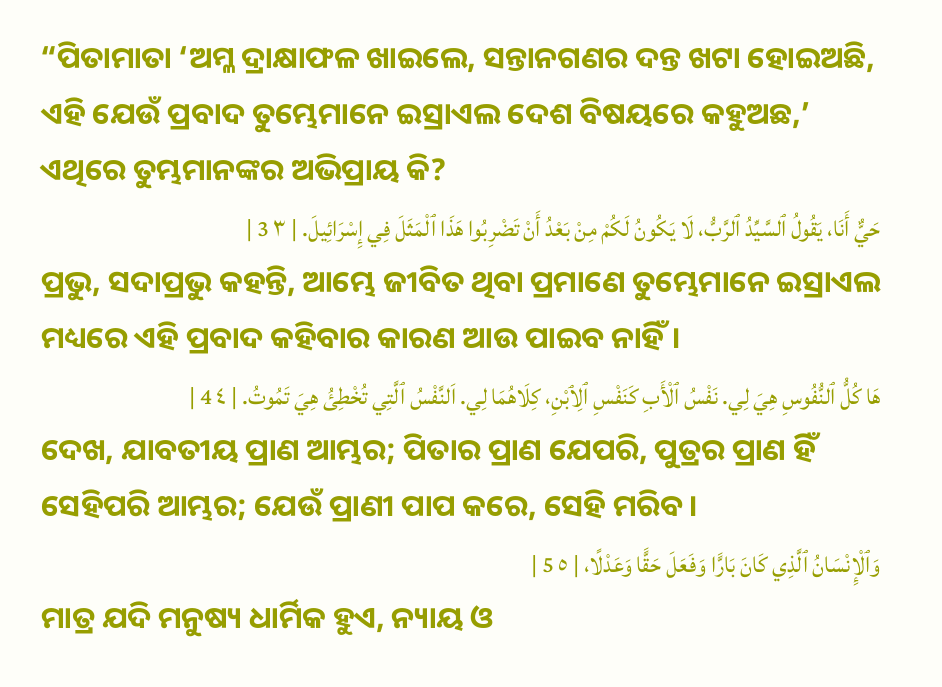“ପିତାମାତା ‘ଅମ୍ଳ ଦ୍ରାକ୍ଷାଫଳ ଖାଇଲେ, ସନ୍ତାନଗଣର ଦନ୍ତ ଖଟା ହୋଇଅଛି, ଏହି ଯେଉଁ ପ୍ରବାଦ ତୁମ୍ଭେମାନେ ଇସ୍ରାଏଲ ଦେଶ ବିଷୟରେ କହୁଅଛ,’ ଏଥିରେ ତୁମ୍ଭମାନଙ୍କର ଅଭିପ୍ରାୟ କି?
حَيٌّ أَنَا، يَقُولُ ٱلسَّيِّدُ ٱلرَّبُّ، لَا يَكُونُ لَكُمْ مِنْ بَعْدُ أَنْ تَضْرِبُوا هَذَا ٱلْمَثَلَ فِي إِسْرَائِيلَ. | ٣ 3 |
ପ୍ରଭୁ, ସଦାପ୍ରଭୁ କହନ୍ତି, ଆମ୍ଭେ ଜୀବିତ ଥିବା ପ୍ରମାଣେ ତୁମ୍ଭେମାନେ ଇସ୍ରାଏଲ ମଧ୍ୟରେ ଏହି ପ୍ରବାଦ କହିବାର କାରଣ ଆଉ ପାଇବ ନାହିଁ।
هَا كُلُّ ٱلنُّفُوسِ هِيَ لِي. نَفْسُ ٱلْأَبِ كَنَفْسِ ٱلِٱبْنِ، كِلَاهُمَا لِي. اَلنَّفْسُ ٱلَّتِي تُخْطِئُ هِيَ تَمُوتُ. | ٤ 4 |
ଦେଖ, ଯାବତୀୟ ପ୍ରାଣ ଆମ୍ଭର; ପିତାର ପ୍ରାଣ ଯେପରି, ପୁତ୍ରର ପ୍ରାଣ ହିଁ ସେହିପରି ଆମ୍ଭର; ଯେଉଁ ପ୍ରାଣୀ ପାପ କରେ, ସେହି ମରିବ।
وَٱلْإِنْسَانُ ٱلَّذِي كَانَ بَارًّا وَفَعَلَ حَقًّا وَعَدْلًا، | ٥ 5 |
ମାତ୍ର ଯଦି ମନୁଷ୍ୟ ଧାର୍ମିକ ହୁଏ, ନ୍ୟାୟ ଓ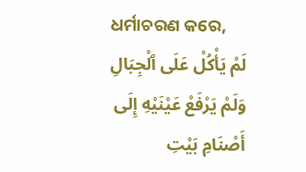ଧର୍ମାଚରଣ କରେ,
لَمْ يَأْكُلْ عَلَى ٱلْجِبَالِ وَلَمْ يَرْفَعْ عَيْنَيْهِ إِلَى أَصْنَامِ بَيْتِ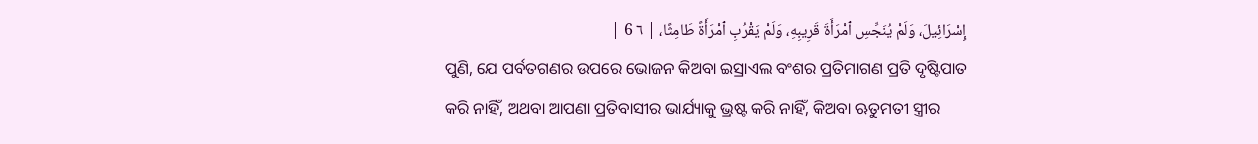إِسْرَائِيلَ، وَلَمْ يُنَجِّسِ ٱمْرَأَةَ قَرِيبِهِ، وَلَمْ يَقْرُبِ ٱمْرَأَةً طَامِثًا، | ٦ 6 |
ପୁଣି, ଯେ ପର୍ବତଗଣର ଉପରେ ଭୋଜନ କିଅବା ଇସ୍ରାଏଲ ବଂଶର ପ୍ରତିମାଗଣ ପ୍ରତି ଦୃଷ୍ଟିପାତ କରି ନାହିଁ, ଅଥବା ଆପଣା ପ୍ରତିବାସୀର ଭାର୍ଯ୍ୟାକୁ ଭ୍ରଷ୍ଟ କରି ନାହିଁ, କିଅବା ଋତୁମତୀ ସ୍ତ୍ରୀର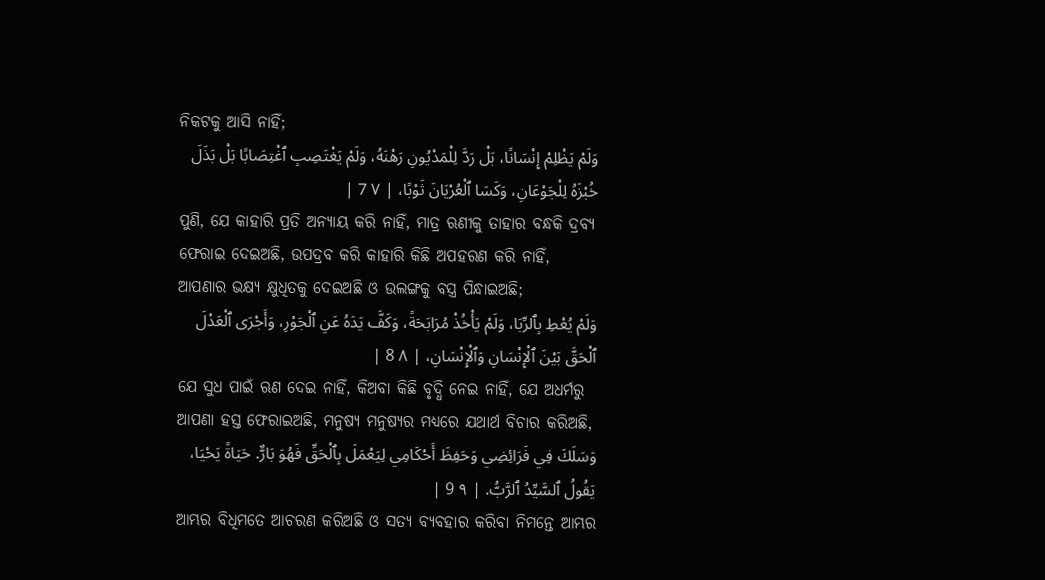ନିକଟକୁ ଆସି ନାହିଁ;
وَلَمْ يَظْلِمْ إِنْسَانًا، بَلْ رَدَّ لِلْمَدْيُونِ رَهْنَهُ، وَلَمْ يَغْتَصِبِ ٱغْتِصَابًا بَلْ بَذَلَ خُبْزَهُ لِلْجَوْعَانِ، وَكَسَا ٱلْعُرْيَانَ ثَوْبًا، | ٧ 7 |
ପୁଣି, ଯେ କାହାରି ପ୍ରତି ଅନ୍ୟାୟ କରି ନାହିଁ, ମାତ୍ର ଋଣୀକୁ ତାହାର ବନ୍ଧକି ଦ୍ରବ୍ୟ ଫେରାଇ ଦେଇଅଛି, ଉପଦ୍ରବ କରି କାହାରି କିଛି ଅପହରଣ କରି ନାହିଁ, ଆପଣାର ଭକ୍ଷ୍ୟ କ୍ଷୁଧିତକୁ ଦେଇଅଛି ଓ ଉଲଙ୍ଗକୁ ବସ୍ତ୍ର ପିନ୍ଧାଇଅଛି;
وَلَمْ يُعْطِ بِٱلرِّبَا، وَلَمْ يَأْخُذْ مُرَابَحَةً، وَكَفَّ يَدَهُ عَنِ ٱلْجَوْرِ، وَأَجْرَى ٱلْعَدْلَ ٱلْحَقَّ بَيْنَ ٱلْإِنْسَانِ وَٱلْإِنْسَانِ، | ٨ 8 |
ଯେ ସୁଧ ପାଇଁ ଋଣ ଦେଇ ନାହିଁ, କିଅବା କିଛି ବୃଦ୍ଧି ନେଇ ନାହିଁ, ଯେ ଅଧର୍ମରୁ ଆପଣା ହସ୍ତ ଫେରାଇଅଛି, ମନୁଷ୍ୟ ମନୁଷ୍ୟର ମଧ୍ୟରେ ଯଥାର୍ଥ ବିଚାର କରିଅଛି,
وَسَلَكَ فِي فَرَائِضِي وَحَفِظَ أَحْكَامِي لِيَعْمَلَ بِٱلْحَقِّ فَهُوَ بَارٌّ. حَيَاةً يَحْيَا، يَقُولُ ٱلسَّيِّدُ ٱلرَّبُّ. | ٩ 9 |
ଆମ୍ଭର ବିଧିମତେ ଆଚରଣ କରିଅଛି ଓ ସତ୍ୟ ବ୍ୟବହାର କରିବା ନିମନ୍ତେ ଆମ୍ଭର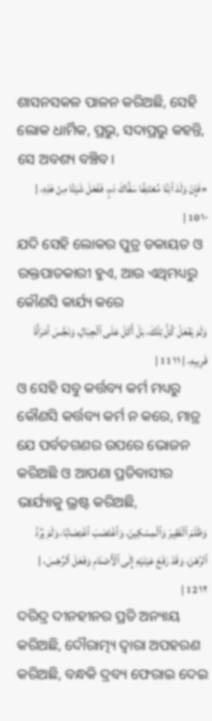ଶାସନସକଳ ପାଳନ କରିଅଛି, ସେହି ଲୋକ ଧାର୍ମିକ, ପ୍ରଭୁ, ସଦାପ୍ରଭୁ କହନ୍ତି, ସେ ଅବଶ୍ୟ ବଞ୍ଚିବ।
«فَإِنْ وَلَدَ ٱبْنًا مُعْتَنِفًا سَفَّاكَ دَمٍ، فَفَعَلَ شَيْئًا مِنْ هَذِهِ، | ١٠ 10 |
ଯଦି ସେହି ଲୋକର ପୁତ୍ର ଡକାୟତ ଓ ରକ୍ତପାତକାରୀ ହୁଏ, ଆଉ ଏଥିମଧ୍ୟରୁ କୌଣସି କାର୍ଯ୍ୟ କରେ
وَلَمْ يَفْعَلْ كُلَّ تِلْكَ، بَلْ أَكَلَ عَلَى ٱلْجِبَالِ، وَنَجَّسَ ٱمْرَأَةَ قَرِيبِهِ، | ١١ 11 |
ଓ ସେହି ସବୁ କର୍ତ୍ତବ୍ୟ କର୍ମ ମଧ୍ୟରୁ କୌଣସି କର୍ତ୍ତବ୍ୟ କର୍ମ ନ କରେ, ମାତ୍ର ଯେ ପର୍ବତଗଣର ଉପରେ ଭୋଜନ କରିଅଛି ଓ ଆପଣା ପ୍ରତିବାସୀର ଭାର୍ଯ୍ୟାକୁ ଭ୍ରଷ୍ଟ କରିଅଛି,
وَظَلَمَ ٱلْفَقِيرَ وَٱلْمِسْكِينَ، وَٱغْتَصَبَ ٱغْتِصَابًا، وَلَمْ يَرُدَّ ٱلرَّهْنَ، وَقَدْ رَفَعَ عَيْنَيْهِ إِلَى ٱلْأَصْنَامِ وَفَعَلَ ٱلرِّجْسَ، | ١٢ 12 |
ଦରିଦ୍ର ଦୀନହୀନର ପ୍ରତି ଅନ୍ୟାୟ କରିଅଛି, ଦୌରାତ୍ମ୍ୟ ଦ୍ୱାରା ଅପହରଣ କରିଅଛି, ବନ୍ଧକି ଦ୍ରବ୍ୟ ଫେରାଇ ଦେଇ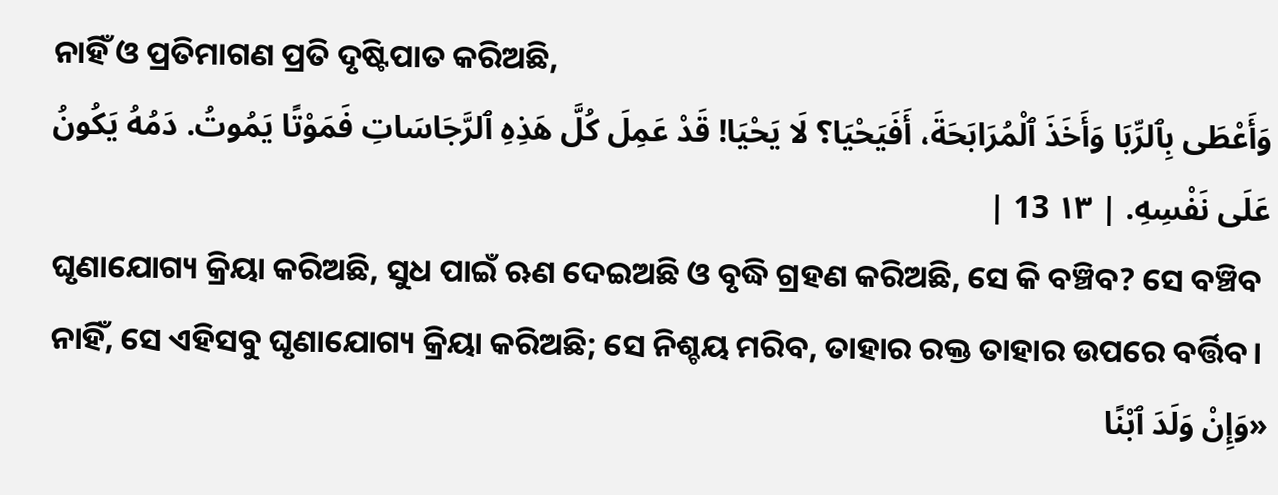ନାହିଁ ଓ ପ୍ରତିମାଗଣ ପ୍ରତି ଦୃଷ୍ଟିପାତ କରିଅଛି,
وَأَعْطَى بِٱلرِّبَا وَأَخَذَ ٱلْمُرَابَحَةَ، أَفَيَحْيَا؟ لَا يَحْيَا! قَدْ عَمِلَ كُلَّ هَذِهِ ٱلرَّجَاسَاتِ فَمَوْتًا يَمُوتُ. دَمُهُ يَكُونُ عَلَى نَفْسِهِ. | ١٣ 13 |
ଘୃଣାଯୋଗ୍ୟ କ୍ରିୟା କରିଅଛି, ସୁଧ ପାଇଁ ଋଣ ଦେଇଅଛି ଓ ବୃଦ୍ଧି ଗ୍ରହଣ କରିଅଛି, ସେ କି ବଞ୍ଚିବ? ସେ ବଞ୍ଚିବ ନାହିଁ, ସେ ଏହିସବୁ ଘୃଣାଯୋଗ୍ୟ କ୍ରିୟା କରିଅଛି; ସେ ନିଶ୍ଚୟ ମରିବ, ତାହାର ରକ୍ତ ତାହାର ଉପରେ ବର୍ତ୍ତିବ।
«وَإِنْ وَلَدَ ٱبْنًا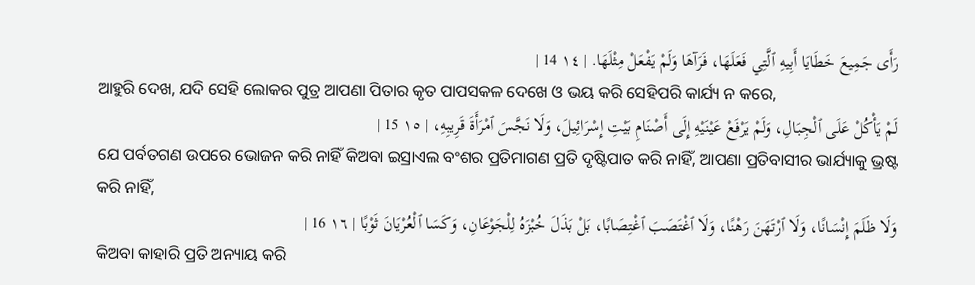رَأَى جَمِيعَ خَطَايَا أَبِيهِ ٱلَّتِي فَعَلَهَا، فَرَآهَا وَلَمْ يَفْعَلْ مِثْلَهَا. | ١٤ 14 |
ଆହୁରି ଦେଖ, ଯଦି ସେହି ଲୋକର ପୁତ୍ର ଆପଣା ପିତାର କୃତ ପାପସକଳ ଦେଖେ ଓ ଭୟ କରି ସେହିପରି କାର୍ଯ୍ୟ ନ କରେ,
لَمْ يَأْكُلْ عَلَى ٱلْجِبَالِ، وَلَمْ يَرْفَعْ عَيْنَيْهِ إِلَى أَصْنَامِ بَيْتِ إِسْرَائِيلَ، وَلَا نَجَّسَ ٱمْرَأَةَ قَرِيبِهِ، | ١٥ 15 |
ଯେ ପର୍ବତଗଣ ଉପରେ ଭୋଜନ କରି ନାହିଁ କିଅବା ଇସ୍ରାଏଲ ବଂଶର ପ୍ରତିମାଗଣ ପ୍ରତି ଦୃଷ୍ଟିପାତ କରି ନାହିଁ, ଆପଣା ପ୍ରତିବାସୀର ଭାର୍ଯ୍ୟାକୁ ଭ୍ରଷ୍ଟ କରି ନାହିଁ,
وَلَا ظَلَمَ إِنْسَانًا، وَلَا ٱرْتَهَنَ رَهْنًا، وَلَا ٱغْتَصَبَ ٱغْتِصَابًا، بَلْ بَذَلَ خُبْزَهُ لِلْجَوْعَانِ، وَكَسَا ٱلْعُرْيَانَ ثَوْبًا | ١٦ 16 |
କିଅବା କାହାରି ପ୍ରତି ଅନ୍ୟାୟ କରି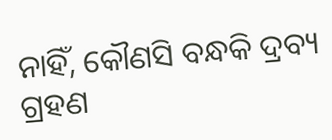ନାହିଁ, କୌଣସି ବନ୍ଧକି ଦ୍ରବ୍ୟ ଗ୍ରହଣ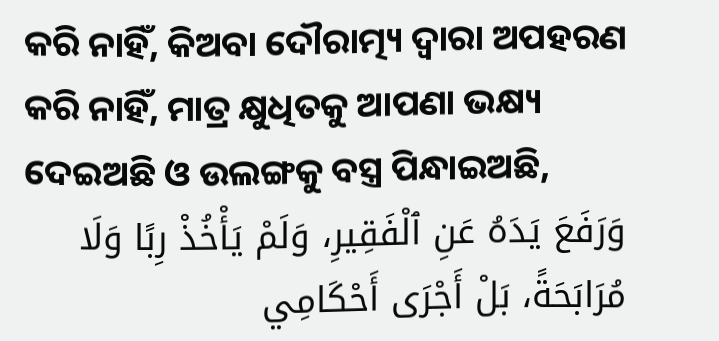କରି ନାହିଁ, କିଅବା ଦୌରାତ୍ମ୍ୟ ଦ୍ୱାରା ଅପହରଣ କରି ନାହିଁ, ମାତ୍ର କ୍ଷୁଧିତକୁ ଆପଣା ଭକ୍ଷ୍ୟ ଦେଇଅଛି ଓ ଉଲଙ୍ଗକୁ ବସ୍ତ୍ର ପିନ୍ଧାଇଅଛି,
وَرَفَعَ يَدَهُ عَنِ ٱلْفَقِيرِ، وَلَمْ يَأْخُذْ رِبًا وَلَا مُرَابَحَةً، بَلْ أَجْرَى أَحْكَامِي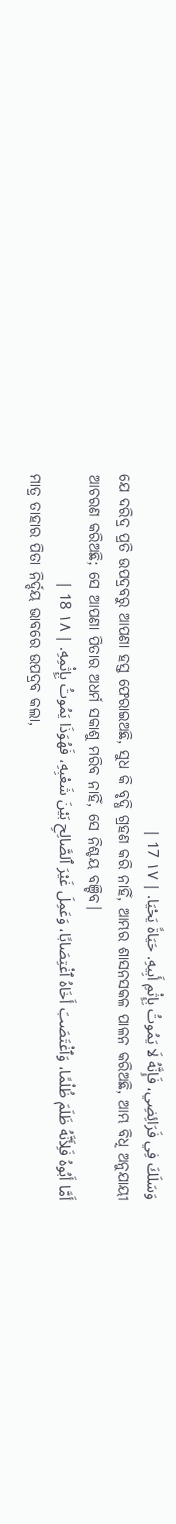وَسَلَكَ فِي فَرَائِضِي، فَإِنَّهُ لَا يَمُوتُ بِإِثْمِ أَبِيهِ. حَيَاةً يَحْيَا. | ١٧ 17 |
ଯେ ଦରିଦ୍ର ପ୍ରତି ଉପଦ୍ରବରୁ ଆପଣା ହସ୍ତ ଫେରାଇଅଛି, ସୁଧ କି ବୃଦ୍ଧି ଗ୍ରହଣ କରି ନାହିଁ, ଆମ୍ଭର ଶାସନସକଳ ପାଳନ କରିଅଛି, ଆମ୍ଭ ବିଧି ଅନୁଯାୟୀ ଆଚରଣ କରିଅଛି; ସେ ଆପଣା ପିତାର ଅଧର୍ମ ସକାଶୁ ମରିବ ନାହିଁ, ସେ ନିଶ୍ଚୟ ବଞ୍ଚିବ।
أَمَّا أَبُوهُ فَلِأَنَّهُ ظَلَمَ ظُلْمًا، وَٱغْتَصَبَ أَخَاهُ ٱغْتِصَابًا، وَعَمِلَ غَيْرَ ٱلصَّالِحِ بَيْنَ شَعْبِهِ، فَهُوَذَا يَمُوتُ بِإِثْمِهِ. | ١٨ 18 |
ମାତ୍ର ତାହାର ପିତା ନିର୍ଦ୍ଦୟ ଭାବରେ ଉପଦ୍ରବ କଲା,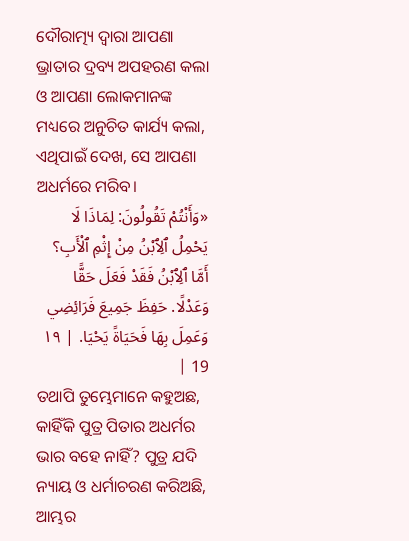ଦୌରାତ୍ମ୍ୟ ଦ୍ୱାରା ଆପଣା ଭ୍ରାତାର ଦ୍ରବ୍ୟ ଅପହରଣ କଲା ଓ ଆପଣା ଲୋକମାନଙ୍କ ମଧ୍ୟରେ ଅନୁଚିତ କାର୍ଯ୍ୟ କଲା, ଏଥିପାଇଁ ଦେଖ, ସେ ଆପଣା ଅଧର୍ମରେ ମରିବ।
«وَأَنْتُمْ تَقُولُونَ: لِمَاذَا لَا يَحْمِلُ ٱلِٱبْنُ مِنْ إِثْمِ ٱلْأَبِ؟ أَمَّا ٱلِٱبْنُ فَقَدْ فَعَلَ حَقًّا وَعَدْلًا. حَفِظَ جَمِيعَ فَرَائِضِي وَعَمِلَ بِهَا فَحَيَاةً يَحْيَا. | ١٩ 19 |
ତଥାପି ତୁମ୍ଭେମାନେ କହୁଅଛ, କାହିଁକି ପୁତ୍ର ପିତାର ଅଧର୍ମର ଭାର ବହେ ନାହିଁ? ପୁତ୍ର ଯଦି ନ୍ୟାୟ ଓ ଧର୍ମାଚରଣ କରିଅଛି, ଆମ୍ଭର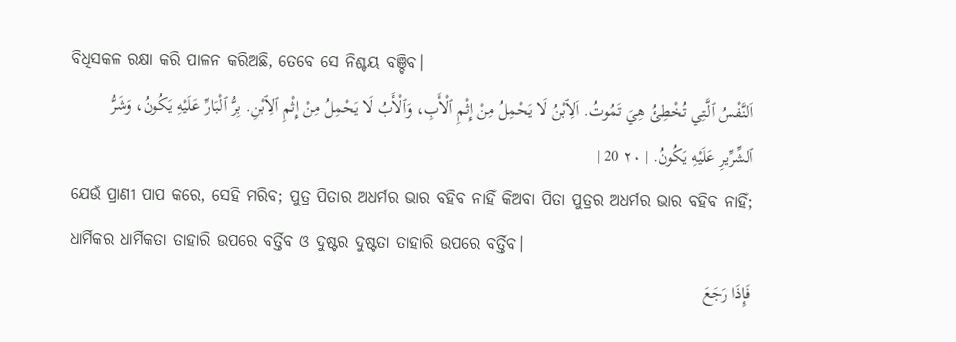ବିଧିସକଳ ରକ୍ଷା କରି ପାଳନ କରିଅଛି, ତେବେ ସେ ନିଶ୍ଚୟ ବଞ୍ଚିବ।
اَلنَّفْسُ ٱلَّتِي تُخْطِئُ هِيَ تَمُوتُ. اَلِٱبْنُ لَا يَحْمِلُ مِنْ إِثْمِ ٱلْأَبِ، وَٱلْأَبُ لَا يَحْمِلُ مِنْ إِثْمِ ٱلِٱبْنِ. بِرُّ ٱلْبَارِّ عَلَيْهِ يَكُونُ، وَشَرُّ ٱلشِّرِّيرِ عَلَيْهِ يَكُونُ. | ٢٠ 20 |
ଯେଉଁ ପ୍ରାଣୀ ପାପ କରେ, ସେହି ମରିବ; ପୁତ୍ର ପିତାର ଅଧର୍ମର ଭାର ବହିବ ନାହିଁ କିଅବା ପିତା ପୁତ୍ରର ଅଧର୍ମର ଭାର ବହିବ ନାହିଁ; ଧାର୍ମିକର ଧାର୍ମିକତା ତାହାରି ଉପରେ ବର୍ତ୍ତିବ ଓ ଦୁଷ୍ଟର ଦୁଷ୍ଟତା ତାହାରି ଉପରେ ବର୍ତ୍ତିବ।
فَإِذَا رَجَعَ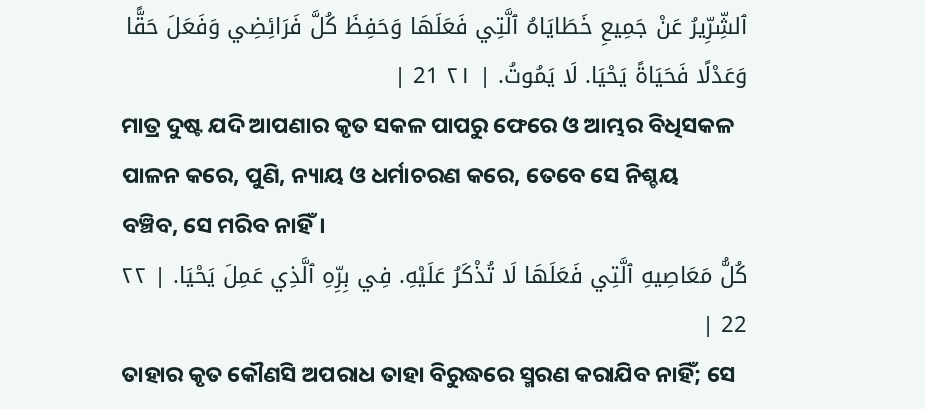ٱلشِّرِّيرُ عَنْ جَمِيعِ خَطَايَاهُ ٱلَّتِي فَعَلَهَا وَحَفِظَ كُلَّ فَرَائِضِي وَفَعَلَ حَقًّا وَعَدْلًا فَحَيَاةً يَحْيَا. لَا يَمُوتُ. | ٢١ 21 |
ମାତ୍ର ଦୁଷ୍ଟ ଯଦି ଆପଣାର କୃତ ସକଳ ପାପରୁ ଫେରେ ଓ ଆମ୍ଭର ବିଧିସକଳ ପାଳନ କରେ, ପୁଣି, ନ୍ୟାୟ ଓ ଧର୍ମାଚରଣ କରେ, ତେବେ ସେ ନିଶ୍ଚୟ ବଞ୍ଚିବ, ସେ ମରିବ ନାହିଁ।
كُلُّ مَعَاصِيهِ ٱلَّتِي فَعَلَهَا لَا تُذْكَرُ عَلَيْهِ. فِي بِرِّهِ ٱلَّذِي عَمِلَ يَحْيَا. | ٢٢ 22 |
ତାହାର କୃତ କୌଣସି ଅପରାଧ ତାହା ବିରୁଦ୍ଧରେ ସ୍ମରଣ କରାଯିବ ନାହିଁ; ସେ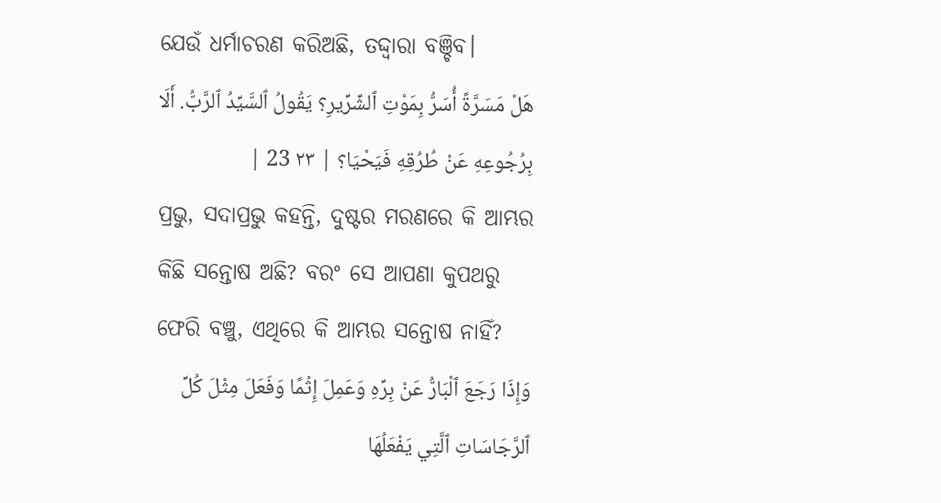ଯେଉଁ ଧର୍ମାଚରଣ କରିଅଛି, ତଦ୍ଦ୍ୱାରା ବଞ୍ଚିବ।
هَلْ مَسَرَّةً أُسَرُّ بِمَوْتِ ٱلشِّرِّيرِ؟ يَقُولُ ٱلسَّيِّدُ ٱلرَّبُّ. أَلَا بِرُجُوعِهِ عَنْ طُرُقِهِ فَيَحْيَا؟ | ٢٣ 23 |
ପ୍ରଭୁ, ସଦାପ୍ରଭୁ କହନ୍ତି, ଦୁଷ୍ଟର ମରଣରେ କି ଆମ୍ଭର କିଛି ସନ୍ତୋଷ ଅଛି? ବରଂ ସେ ଆପଣା କୁପଥରୁ ଫେରି ବଞ୍ଚୁ, ଏଥିରେ କି ଆମ୍ଭର ସନ୍ତୋଷ ନାହିଁ?
وَإِذَا رَجَعَ ٱلْبَارُّ عَنْ بِرِّهِ وَعَمِلَ إِثْمًا وَفَعَلَ مِثْلَ كُلِّ ٱلرَّجَاسَاتِ ٱلَّتِي يَفْعَلُهَا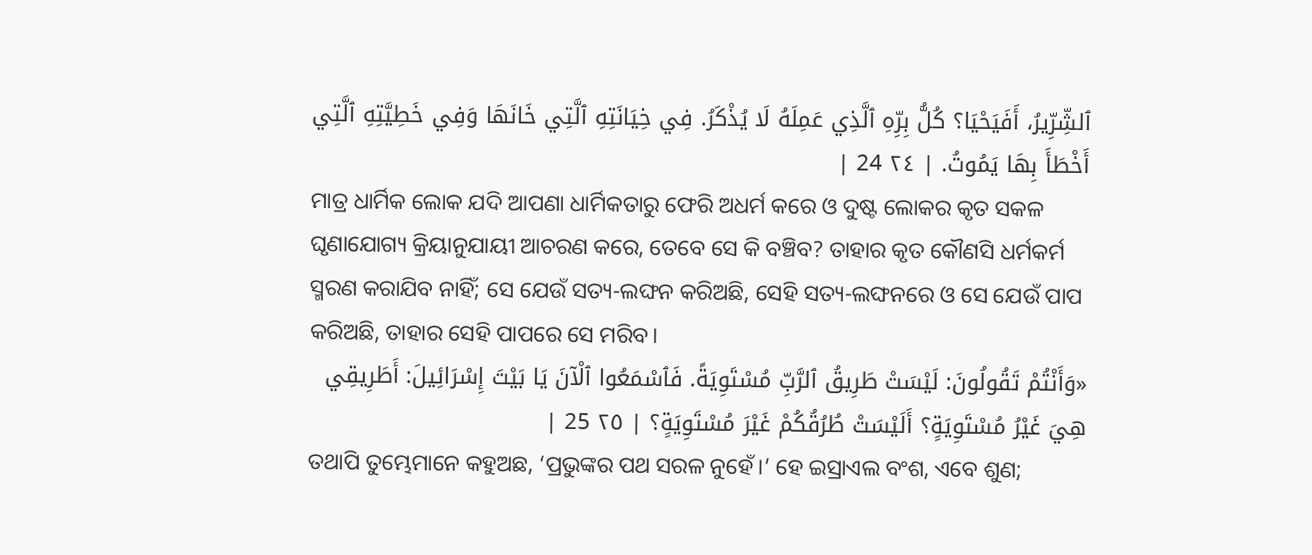ٱلشِّرِّيرُ، أَفَيَحْيَا؟ كُلُّ بِرِّهِ ٱلَّذِي عَمِلَهُ لَا يُذْكَرُ. فِي خِيَانَتِهِ ٱلَّتِي خَانَهَا وَفِي خَطِيَّتِهِ ٱلَّتِي أَخْطَأَ بِهَا يَمُوتُ. | ٢٤ 24 |
ମାତ୍ର ଧାର୍ମିକ ଲୋକ ଯଦି ଆପଣା ଧାର୍ମିକତାରୁ ଫେରି ଅଧର୍ମ କରେ ଓ ଦୁଷ୍ଟ ଲୋକର କୃତ ସକଳ ଘୃଣାଯୋଗ୍ୟ କ୍ରିୟାନୁଯାୟୀ ଆଚରଣ କରେ, ତେବେ ସେ କି ବଞ୍ଚିବ? ତାହାର କୃତ କୌଣସି ଧର୍ମକର୍ମ ସ୍ମରଣ କରାଯିବ ନାହିଁ; ସେ ଯେଉଁ ସତ୍ୟ-ଲଙ୍ଘନ କରିଅଛି, ସେହି ସତ୍ୟ-ଲଙ୍ଘନରେ ଓ ସେ ଯେଉଁ ପାପ କରିଅଛି, ତାହାର ସେହି ପାପରେ ସେ ମରିବ।
«وَأَنْتُمْ تَقُولُونَ: لَيْسَتْ طَرِيقُ ٱلرَّبِّ مُسْتَوِيَةً. فَٱسْمَعُوا ٱلْآنَ يَا بَيْتَ إِسْرَائِيلَ: أَطَرِيقِي هِيَ غَيْرُ مُسْتَوِيَةٍ؟ أَلَيْسَتْ طُرُقُكُمْ غَيْرَ مُسْتَوِيَةٍ؟ | ٢٥ 25 |
ତଥାପି ତୁମ୍ଭେମାନେ କହୁଅଛ, ‘ପ୍ରଭୁଙ୍କର ପଥ ସରଳ ନୁହେଁ।’ ହେ ଇସ୍ରାଏଲ ବଂଶ, ଏବେ ଶୁଣ;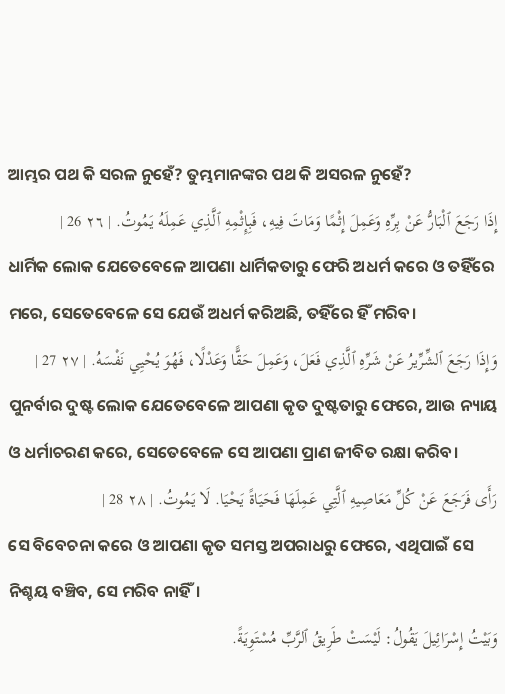ଆମ୍ଭର ପଥ କି ସରଳ ନୁହେଁ? ତୁମ୍ଭମାନଙ୍କର ପଥ କି ଅସରଳ ନୁହେଁ?
إِذَا رَجَعَ ٱلْبَارُّ عَنْ بِرِّهِ وَعَمِلَ إِثْمًا وَمَاتَ فِيهِ، فَبِإِثْمِهِ ٱلَّذِي عَمِلَهُ يَمُوتُ. | ٢٦ 26 |
ଧାର୍ମିକ ଲୋକ ଯେତେବେଳେ ଆପଣା ଧାର୍ମିକତାରୁ ଫେରି ଅଧର୍ମ କରେ ଓ ତହିଁରେ ମରେ, ସେତେବେଳେ ସେ ଯେଉଁ ଅଧର୍ମ କରିଅଛି, ତହିଁରେ ହିଁ ମରିବ।
وَإِذَا رَجَعَ ٱلشِّرِّيرُ عَنْ شَرِّهِ ٱلَّذِي فَعَلَ، وَعَمِلَ حَقًّا وَعَدْلًا، فَهُوَ يُحْيِي نَفْسَهُ. | ٢٧ 27 |
ପୁନର୍ବାର ଦୁଷ୍ଟ ଲୋକ ଯେତେବେଳେ ଆପଣା କୃତ ଦୁଷ୍ଟତାରୁ ଫେରେ, ଆଉ ନ୍ୟାୟ ଓ ଧର୍ମାଚରଣ କରେ, ସେତେବେଳେ ସେ ଆପଣା ପ୍ରାଣ ଜୀବିତ ରକ୍ଷା କରିବ।
رَأَى فَرَجَعَ عَنْ كُلِّ مَعَاصِيهِ ٱلَّتِي عَمِلَهَا فَحَيَاةً يَحْيَا. لَا يَمُوتُ. | ٢٨ 28 |
ସେ ବିବେଚନା କରେ ଓ ଆପଣା କୃତ ସମସ୍ତ ଅପରାଧରୁ ଫେରେ, ଏଥିପାଇଁ ସେ ନିଶ୍ଚୟ ବଞ୍ଚିବ, ସେ ମରିବ ନାହିଁ।
وَبَيْتُ إِسْرَائِيلَ يَقُولُ: لَيْسَتْ طَرِيقُ ٱلرَّبِّ مُسْتَوِيَةً.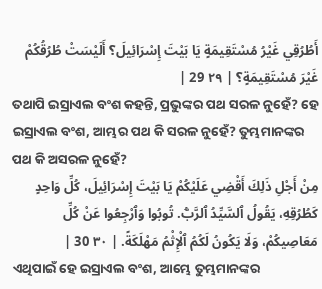أَطُرُقِي غَيْرُ مُسْتَقِيمَةٍ يَا بَيْتَ إِسْرَائِيلَ؟ أَلَيْسَتْ طُرُقُكُمْ غَيْرَ مُسْتَقِيمَةٍ؟ | ٢٩ 29 |
ତଥାପି ଇସ୍ରାଏଲ ବଂଶ କହନ୍ତି, ପ୍ରଭୁଙ୍କର ପଥ ସରଳ ନୁହେଁ? ହେ ଇସ୍ରାଏଲ ବଂଶ, ଆମ୍ଭର ପଥ କି ସରଳ ନୁହେଁ? ତୁମ୍ଭମାନଙ୍କର ପଥ କି ଅସରଳ ନୁହେଁ?
مِنْ أَجْلِ ذَلِكَ أَقْضِي عَلَيْكُمْ يَا بَيْتَ إِسْرَائِيلَ، كُلِّ وَاحِدٍ كَطُرُقِهِ، يَقُولُ ٱلسَّيِّدُ ٱلرَّبُّ. تُوبُوا وَٱرْجِعُوا عَنْ كُلِّ مَعَاصِيكُمْ، وَلَا يَكُونُ لَكُمُ ٱلْإِثْمُ مَهْلَكَةً. | ٣٠ 30 |
ଏଥିପାଇଁ ହେ ଇସ୍ରାଏଲ ବଂଶ, ଆମ୍ଭେ ତୁମ୍ଭମାନଙ୍କର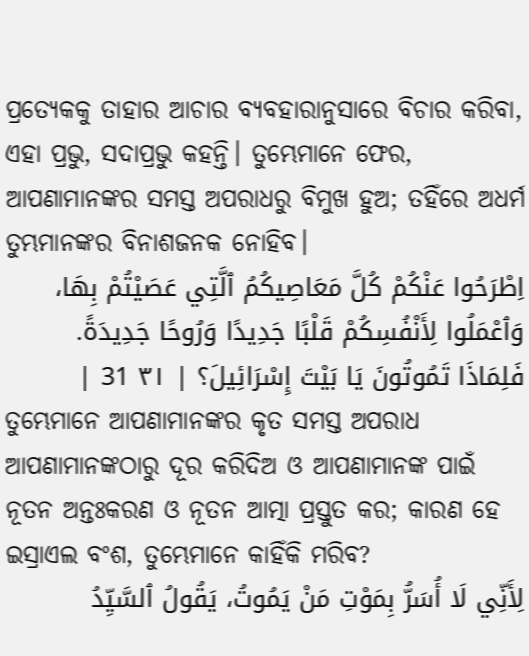ପ୍ରତ୍ୟେକକୁ ତାହାର ଆଚାର ବ୍ୟବହାରାନୁସାରେ ବିଚାର କରିବା, ଏହା ପ୍ରଭୁ, ସଦାପ୍ରଭୁ କହନ୍ତି। ତୁମ୍ଭେମାନେ ଫେର, ଆପଣାମାନଙ୍କର ସମସ୍ତ ଅପରାଧରୁ ବିମୁଖ ହୁଅ; ତହିଁରେ ଅଧର୍ମ ତୁମ୍ଭମାନଙ୍କର ବିନାଶଜନକ ନୋହିବ।
اِطْرَحُوا عَنْكُمْ كُلَّ مَعَاصِيكُمُ ٱلَّتِي عَصَيْتُمْ بِهَا، وَٱعْمَلُوا لِأَنْفُسِكُمْ قَلْبًا جَدِيدًا وَرُوحًا جَدِيدَةً. فَلِمَاذَا تَمُوتُونَ يَا بَيْتَ إِسْرَائِيلَ؟ | ٣١ 31 |
ତୁମ୍ଭେମାନେ ଆପଣାମାନଙ୍କର କୃତ ସମସ୍ତ ଅପରାଧ ଆପଣାମାନଙ୍କଠାରୁ ଦୂର କରିଦିଅ ଓ ଆପଣାମାନଙ୍କ ପାଇଁ ନୂତନ ଅନ୍ତଃକରଣ ଓ ନୂତନ ଆତ୍ମା ପ୍ରସ୍ତୁତ କର; କାରଣ ହେ ଇସ୍ରାଏଲ ବଂଶ, ତୁମ୍ଭେମାନେ କାହିଁକି ମରିବ?
لِأَنِّي لَا أُسَرُّ بِمَوْتِ مَنْ يَمُوتُ، يَقُولُ ٱلسَّيِّدُ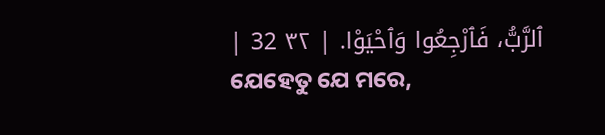ٱلرَّبُّ، فَٱرْجِعُوا وَٱحْيَوْا. | ٣٢ 32 |
ଯେହେତୁ ଯେ ମରେ,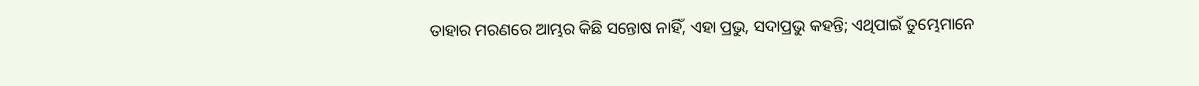ତାହାର ମରଣରେ ଆମ୍ଭର କିଛି ସନ୍ତୋଷ ନାହିଁ, ଏହା ପ୍ରଭୁ, ସଦାପ୍ରଭୁ କହନ୍ତି; ଏଥିପାଇଁ ତୁମ୍ଭେମାନେ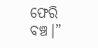ଫେରି ବଞ୍ଚ।”